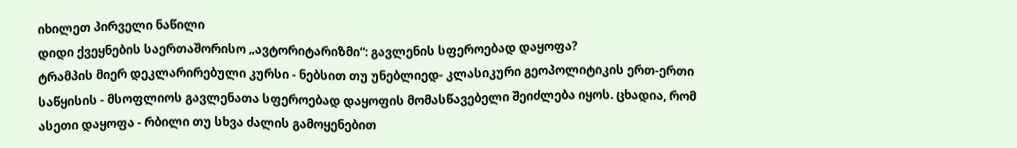იხილეთ პირველი ნაწილი
დიდი ქვეყნების საერთაშორისო „ავტორიტარიზმი“: გავლენის სფეროებად დაყოფა?
ტრამპის მიერ დეკლარირებული კურსი - ნებსით თუ უნებლიედ- კლასიკური გეოპოლიტიკის ერთ-ერთი საწყისის - მსოფლიოს გავლენათა სფეროებად დაყოფის მომასწავებელი შეიძლება იყოს. ცხადია, რომ ასეთი დაყოფა - რბილი თუ სხვა ძალის გამოყენებით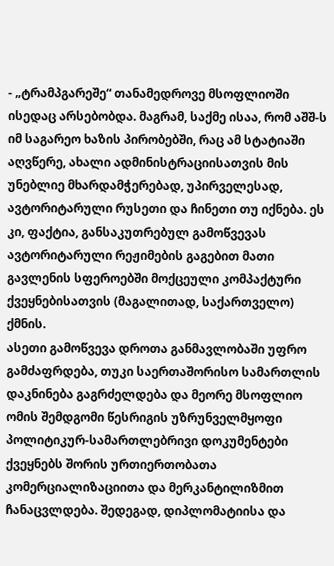- „ტრამპგარეშე“ თანამედროვე მსოფლიოში ისედაც არსებობდა. მაგრამ, საქმე ისაა, რომ აშშ-ს იმ საგარეო ხაზის პირობებში, რაც ამ სტატიაში აღვწერე, ახალი ადმინისტრაციისათვის მის უნებლიე მხარდამჭერებად, უპირველესად, ავტორიტარული რუსეთი და ჩინეთი თუ იქნება. ეს კი, ფაქტია, განსაკუთრებულ გამოწვევას ავტორიტარული რეჟიმების გაგებით მათი გავლენის სფეროებში მოქცეული კომპაქტური ქვეყნებისათვის (მაგალითად, საქართველო) ქმნის.
ასეთი გამოწვევა დროთა განმავლობაში უფრო გამძაფრდება, თუკი საერთაშორისო სამართლის დაკნინება გაგრძელდება და მეორე მსოფლიო ომის შემდგომი წესრიგის უზრუნველმყოფი პოლიტიკურ-სამართლებრივი დოკუმენტები ქვეყნებს შორის ურთიერთობათა კომერციალიზაციითა და მერკანტილიზმით ჩანაცვლდება. შედეგად, დიპლომატიისა და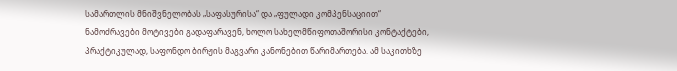სამართლის მნიშვნელობას „საფასურისა“ და „ფულადი კომპენსაციით“ ნამოძრავები მოტივები გადაფარავენ, ხოლო სახელმწიფოთაშორისი კონტაქტები, პრაქტიკულად, საფონდო ბირჟის მაგვარი კანონებით წარიმართება. ამ საკითხზე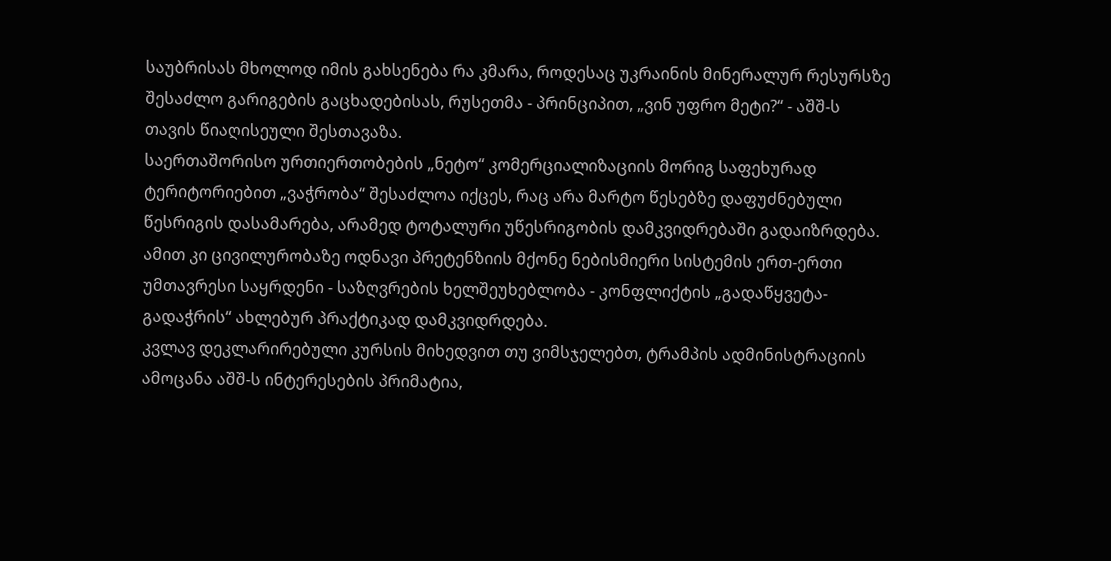საუბრისას მხოლოდ იმის გახსენება რა კმარა, როდესაც უკრაინის მინერალურ რესურსზე შესაძლო გარიგების გაცხადებისას, რუსეთმა - პრინციპით, „ვინ უფრო მეტი?“ - აშშ-ს თავის წიაღისეული შესთავაზა.
საერთაშორისო ურთიერთობების „ნეტო“ კომერციალიზაციის მორიგ საფეხურად ტერიტორიებით „ვაჭრობა“ შესაძლოა იქცეს, რაც არა მარტო წესებზე დაფუძნებული წესრიგის დასამარება, არამედ ტოტალური უწესრიგობის დამკვიდრებაში გადაიზრდება. ამით კი ცივილურობაზე ოდნავი პრეტენზიის მქონე ნებისმიერი სისტემის ერთ-ერთი უმთავრესი საყრდენი - საზღვრების ხელშეუხებლობა - კონფლიქტის „გადაწყვეტა-გადაჭრის“ ახლებურ პრაქტიკად დამკვიდრდება.
კვლავ დეკლარირებული კურსის მიხედვით თუ ვიმსჯელებთ, ტრამპის ადმინისტრაციის ამოცანა აშშ-ს ინტერესების პრიმატია,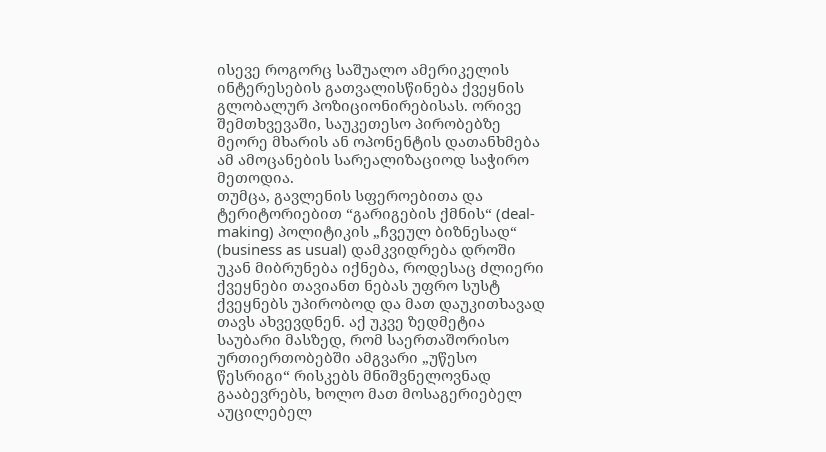ისევე როგორც საშუალო ამერიკელის ინტერესების გათვალისწინება ქვეყნის გლობალურ პოზიციონირებისას. ორივე შემთხვევაში, საუკეთესო პირობებზე მეორე მხარის ან ოპონენტის დათანხმება ამ ამოცანების სარეალიზაციოდ საჭირო მეთოდია.
თუმცა, გავლენის სფეროებითა და ტერიტორიებით “გარიგების ქმნის“ (deal-making) პოლიტიკის „ჩვეულ ბიზნესად“ (business as usual) დამკვიდრება დროში უკან მიბრუნება იქნება, როდესაც ძლიერი ქვეყნები თავიანთ ნებას უფრო სუსტ ქვეყნებს უპირობოდ და მათ დაუკითხავად თავს ახვევდნენ. აქ უკვე ზედმეტია საუბარი მასზედ, რომ საერთაშორისო ურთიერთობებში ამგვარი „უწესო წესრიგი“ რისკებს მნიშვნელოვნად გააბევრებს, ხოლო მათ მოსაგერიებელ აუცილებელ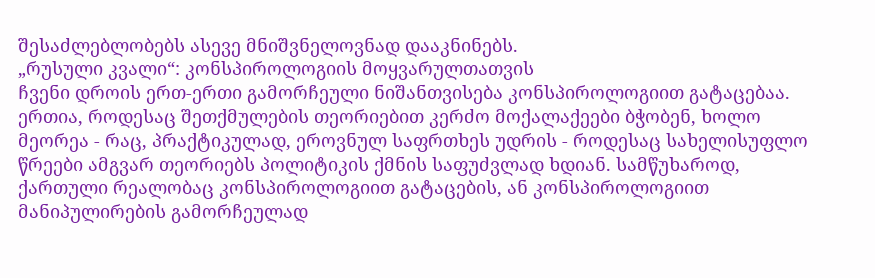შესაძლებლობებს ასევე მნიშვნელოვნად დააკნინებს.
„რუსული კვალი“: კონსპიროლოგიის მოყვარულთათვის
ჩვენი დროის ერთ-ერთი გამორჩეული ნიშანთვისება კონსპიროლოგიით გატაცებაა. ერთია, როდესაც შეთქმულების თეორიებით კერძო მოქალაქეები ბჭობენ, ხოლო მეორეა - რაც, პრაქტიკულად, ეროვნულ საფრთხეს უდრის - როდესაც სახელისუფლო წრეები ამგვარ თეორიებს პოლიტიკის ქმნის საფუძვლად ხდიან. სამწუხაროდ, ქართული რეალობაც კონსპიროლოგიით გატაცების, ან კონსპიროლოგიით მანიპულირების გამორჩეულად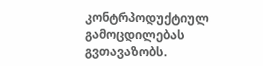კონტრპოდუქტიულ გამოცდილებას გვთავაზობს.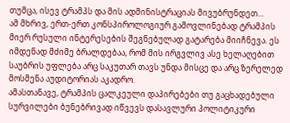თუმცა, ისევ ტრამპს და მის ადმინისტრაციას მივუბრუნდეთ...
ამ მხრივ, ერთ-ერთ კონსპიროლოგიურ გამოვლინებად ტრამპის მიერ რუსული ინტერესების შეგნებულად გატარება მიიჩნევა. ეს იმდენად მძიმე ბრალდებაა, რომ მის ირგვლივ ასე ხელაღებით საუბრის უფლება არც საკუთარ თავს უნდა მისცე და არც ზერელედ მოსმენა აუდიტორიას აკადრო.
ამასთანავე, ტრამპის ცალკეული დაპირებები თუ გაცხადებული სურვილები ბუნებრივად იწვევს დასავლური პოლიტიკური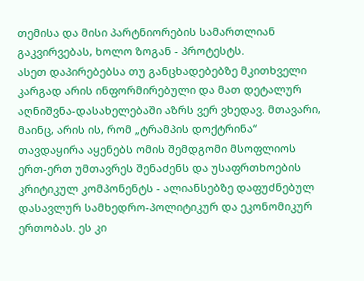თემისა და მისი პარტნიორების სამართლიან გაკვირვებას, ხოლო ზოგან - პროტესტს.
ასეთ დაპირებებსა თუ განცხადებებზე მკითხველი კარგად არის ინფორმირებული და მათ დეტალურ აღნიშვნა-დასახელებაში აზრს ვერ ვხედავ. მთავარი, მაინც, არის ის, რომ „ტრამპის დოქტრინა“ თავდაყირა აყენებს ომის შემდგომი მსოფლიოს ერთ-ერთ უმთავრეს შენაძენს და უსაფრთხოების კრიტიკულ კომპონენტს - ალიანსებზე დაფუძნებულ დასავლურ სამხედრო-პოლიტიკურ და ეკონომიკურ ერთობას. ეს კი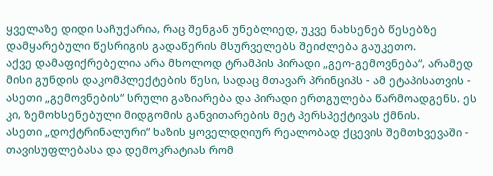ყველაზე დიდი საჩუქარია, რაც შენგან უნებლიედ, უკვე ნახსენებ წესებზე დამყარებული წესრიგის გადაწერის მსურველებს შეიძლება გაუკეთო.
აქვე დამაფიქრებელია არა მხოლოდ ტრამპის პირადი „გეო-გემოვნება“, არამედ მისი გუნდის დაკომპლექტების წესი, სადაც მთავარ პრინციპს - ამ ეტაპისათვის - ასეთი „გემოვნების“ სრული გაზიარება და პირადი ერთგულება წარმოადგენს. ეს კი, ზემოხსენებული მიდგომის განვითარების მეტ პერსპექტივას ქმნის.
ასეთი „დოქტრინალური“ ხაზის ყოველდღიურ რეალობად ქცევის შემთხვევაში - თავისუფლებასა და დემოკრატიას რომ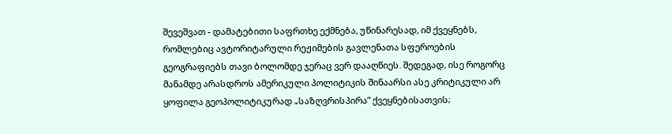შევეშვათ - დამატებითი საფრთხე ექმნება, უწინარესად, იმ ქვეყნებს, რომლებიც ავტორიტარული რეჟიმების გავლენათა სფეროების გეოგრაფიებს თავი ბოლომდე ჯერაც ვერ დააღწიეს. შედეგად, ისე როგორც მანამდე არასდროს ამერიკული პოლიტიკის შინაარსი ასე კრიტიკული არ ყოფილა გეოპოლიტიკურად „საზღვრისპირა“ ქვეყნებისათვის;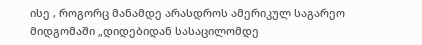ისე , როგორც მანამდე არასდროს ამერიკულ საგარეო მიდგომაში „დიდებიდან სასაცილომდე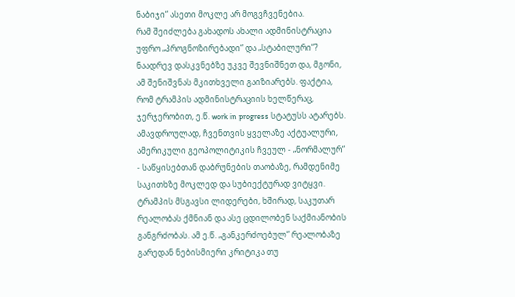ნაბიჯი“ ასეთი მოკლე არ მოგვჩვენებია.
რამ შეიძლება გახადოს ახალი ადმინისტრაცია უფრო „პროგნოზირებადი“ და „სტაბილური“?
ნაადრევ დასკვნებზე უკვე შევნიშნეთ და, მგონი, ამ შენიშვნას მკითხველი გაიზიარებს. ფაქტია, რომ ტრამპის ადმინისტრაციის ხელწერაც, ჯერჯერობით, ე.წ. work in progress სტატუსს ატარებს. ამავდროულად, ჩვენთვის ყველაზე აქტუალური, ამერიკული გეოპოლიტიკის ჩვეულ - „ნორმალურ“ - საწყისებთან დაბრუნების თაობაზე, რამდენიმე საკითხზე მოკლედ და სუბიექტურად ვიტყვი.
ტრამპის მსგავსი ლიდერები, ხშირად, საკუთარ რეალობას ქმნიან და ასე ცდილობენ საქმიანობის განგრძობას. ამ ე.წ. „განკერძოებულ“ რეალობაზე გარედან ნებისმიერი კრიტიკა თუ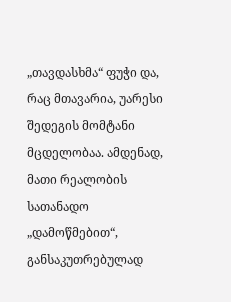„თავდასხმა“ ფუჭი და, რაც მთავარია, უარესი შედეგის მომტანი მცდელობაა. ამდენად, მათი რეალობის სათანადო „დამოწმებით“, განსაკუთრებულად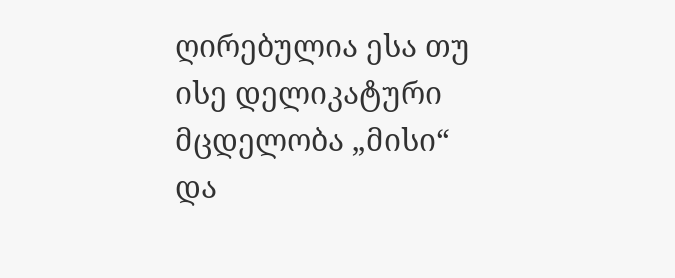ღირებულია ესა თუ ისე დელიკატური მცდელობა „მისი“ და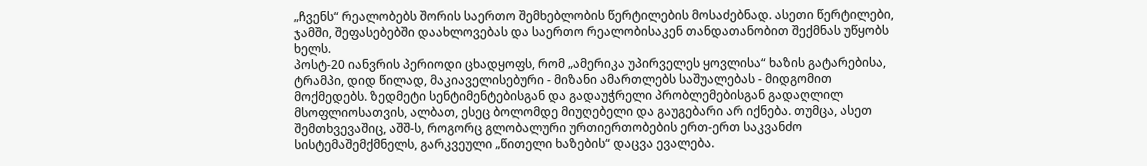„ჩვენს“ რეალობებს შორის საერთო შემხებლობის წერტილების მოსაძებნად. ასეთი წერტილები, ჯამში, შეფასებებში დაახლოვებას და საერთო რეალობისაკენ თანდათანობით შექმნას უწყობს ხელს.
პოსტ-20 იანვრის პერიოდი ცხადყოფს, რომ „ამერიკა უპირველეს ყოვლისა“ ხაზის გატარებისა, ტრამპი, დიდ წილად, მაკიაველისებური - მიზანი ამართლებს საშუალებას - მიდგომით მოქმედებს. ზედმეტი სენტიმენტებისგან და გადაუჭრელი პრობლემებისგან გადაღლილ მსოფლიოსათვის, ალბათ, ესეც ბოლომდე მიუღებელი და გაუგებარი არ იქნება. თუმცა, ასეთ შემთხვევაშიც, აშშ-ს, როგორც გლობალური ურთიერთობების ერთ-ერთ საკვანძო სისტემაშემქმნელს, გარკვეული „წითელი ხაზების“ დაცვა ევალება.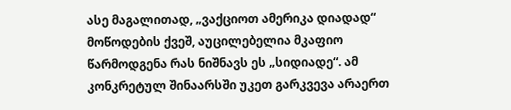ასე მაგალითად, „ვაქციოთ ამერიკა დიადად“ მოწოდების ქვეშ, აუცილებელია მკაფიო წარმოდგენა რას ნიშნავს ეს „სიდიადე“. ამ კონკრეტულ შინაარსში უკეთ გარკვევა არაერთ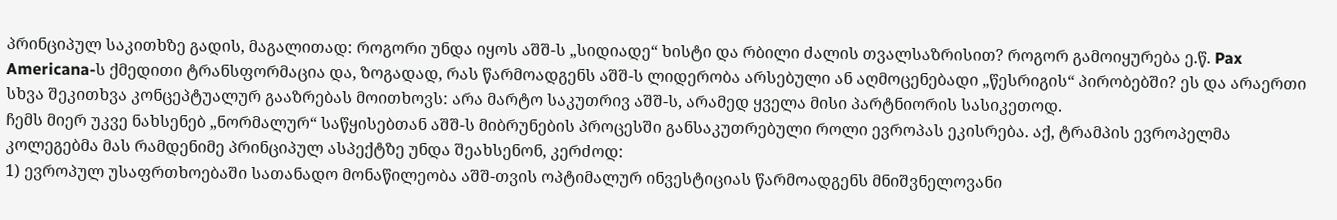პრინციპულ საკითხზე გადის, მაგალითად: როგორი უნდა იყოს აშშ-ს „სიდიადე“ ხისტი და რბილი ძალის თვალსაზრისით? როგორ გამოიყურება ე.წ. Pax Americana-ს ქმედითი ტრანსფორმაცია და, ზოგადად, რას წარმოადგენს აშშ-ს ლიდერობა არსებული ან აღმოცენებადი „წესრიგის“ პირობებში? ეს და არაერთი სხვა შეკითხვა კონცეპტუალურ გააზრებას მოითხოვს: არა მარტო საკუთრივ აშშ-ს, არამედ ყველა მისი პარტნიორის სასიკეთოდ.
ჩემს მიერ უკვე ნახსენებ „ნორმალურ“ საწყისებთან აშშ-ს მიბრუნების პროცესში განსაკუთრებული როლი ევროპას ეკისრება. აქ, ტრამპის ევროპელმა კოლეგებმა მას რამდენიმე პრინციპულ ასპექტზე უნდა შეახსენონ, კერძოდ:
1) ევროპულ უსაფრთხოებაში სათანადო მონაწილეობა აშშ-თვის ოპტიმალურ ინვესტიციას წარმოადგენს მნიშვნელოვანი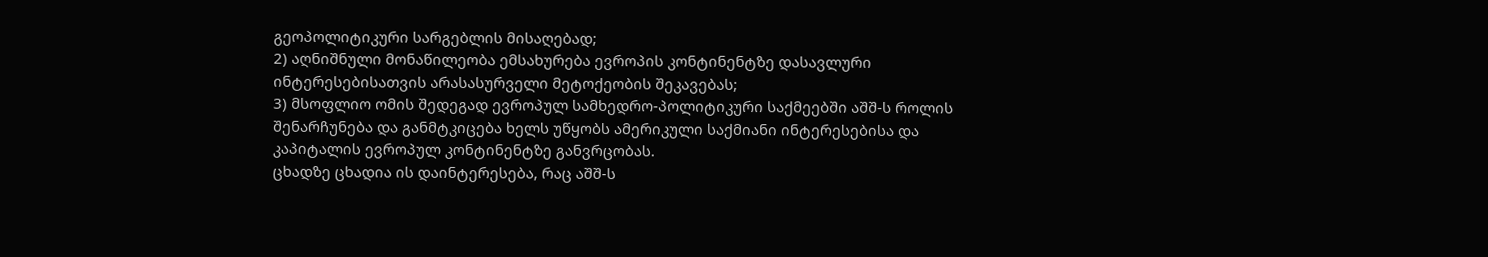გეოპოლიტიკური სარგებლის მისაღებად;
2) აღნიშნული მონაწილეობა ემსახურება ევროპის კონტინენტზე დასავლური ინტერესებისათვის არასასურველი მეტოქეობის შეკავებას;
3) მსოფლიო ომის შედეგად ევროპულ სამხედრო-პოლიტიკური საქმეებში აშშ-ს როლის შენარჩუნება და განმტკიცება ხელს უწყობს ამერიკული საქმიანი ინტერესებისა და კაპიტალის ევროპულ კონტინენტზე განვრცობას.
ცხადზე ცხადია ის დაინტერესება, რაც აშშ-ს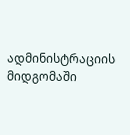ადმინისტრაციის მიდგომაში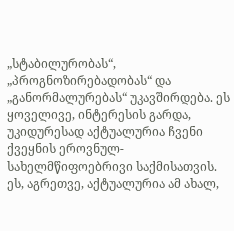„სტაბილურობას“, „პროგნოზირებადობას“ და „განორმალურებას“ უკავშირდება. ეს ყოველივე, ინტერესის გარდა, უკიდურესად აქტუალურია ჩვენი ქვეყნის ეროვნულ-სახელმწიფოებრივი საქმისათვის. ეს, აგრეთვე, აქტუალურია ამ ახალ,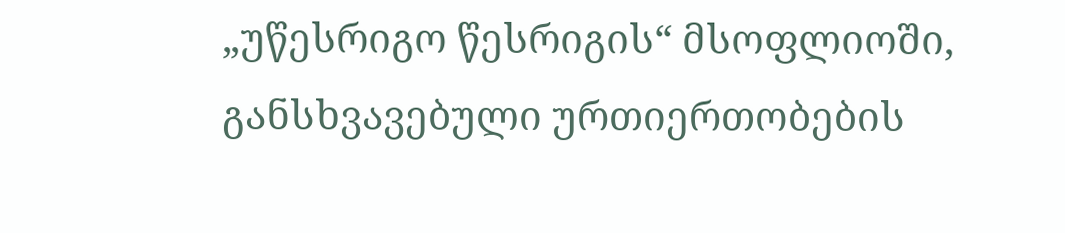„უწესრიგო წესრიგის“ მსოფლიოში, განსხვავებული ურთიერთობების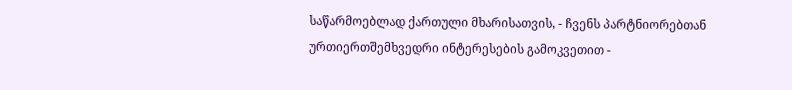საწარმოებლად ქართული მხარისათვის, - ჩვენს პარტნიორებთან ურთიერთშემხვედრი ინტერესების გამოკვეთით -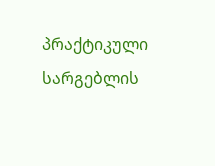პრაქტიკული სარგებლის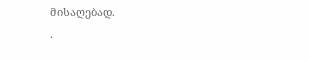მისაღებად.
.